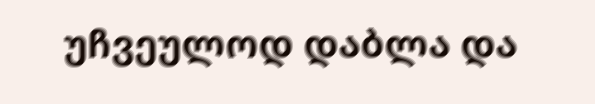უჩვეულოდ დაბლა და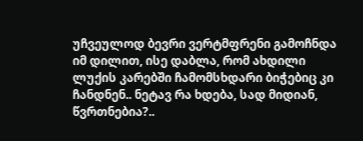უჩვეულოდ ბევრი ვერტმფრენი გამოჩნდა იმ დილით, ისე დაბლა, რომ ახდილი ლუქის კარებში ჩამომსხდარი ბიჭებიც კი ჩანდნენ.. ნეტავ რა ხდება, სად მიდიან, წვრთნებია?..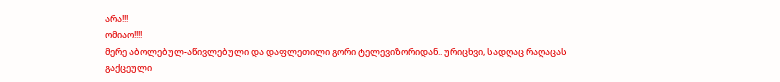არა!!!
ომიაო!!!!
მერე აბოლებულ-აწივლებული და დაფლეთილი გორი ტელევიზორიდან.. ურიცხვი, სადღაც რაღაცას გაქცეული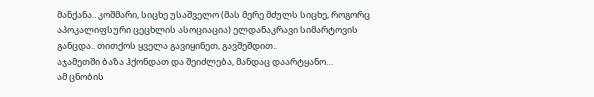მანქანა.. კოშმარი, სიცხე უსაშველო (მას მერე მძულს სიცხე, როგორც აპოკალიფსური ცეცხლის ასოციაცია) ელდანაკრავი სიმარტოვის განცდა.. თითქოს ყველა გავიყინეთ, გავშეშდით..
აჯამეთში ბაზა ჰქონდათ და შეიძლება, მანდაც დაარტყანო…
ამ ცნობის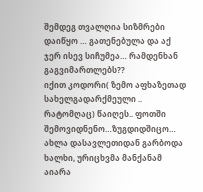შემდეგ თვალღია სიზმრები დაიწყო … გათენებულა და აქ ჯერ ისევ სიჩუმეა… რამდენხან გაგვიმართლებს??
იქით კოდორი( ზემო აფხაზეთად სახელგადარქმეული .. რატომღაც) წაიღეს.. ფოთში შემოვიდნენო…ზუგდიდშიცო… ახლა დასავლეთიდან გარბოდა ხალხი, ურიცხვმა მანქანამ აიარა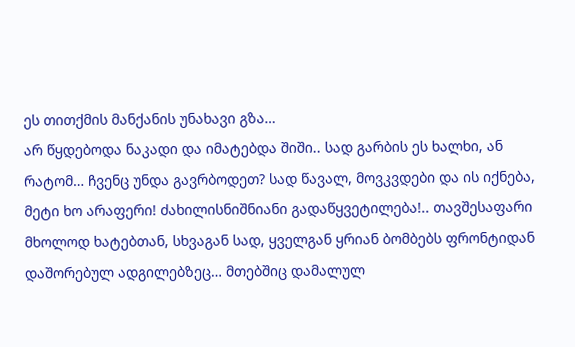ეს თითქმის მანქანის უნახავი გზა…
არ წყდებოდა ნაკადი და იმატებდა შიში.. სად გარბის ეს ხალხი, ან რატომ… ჩვენც უნდა გავრბოდეთ? სად წავალ, მოვკვდები და ის იქნება, მეტი ხო არაფერი! ძახილისნიშნიანი გადაწყვეტილება!.. თავშესაფარი მხოლოდ ხატებთან, სხვაგან სად, ყველგან ყრიან ბომბებს ფრონტიდან დაშორებულ ადგილებზეც… მთებშიც დამალულ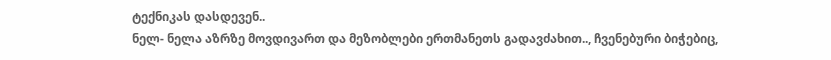ტექნიკას დასდევენ..
ნელ- ნელა აზრზე მოვდივართ და მეზობლები ერთმანეთს გადავძახით.., ჩვენებური ბიჭებიც,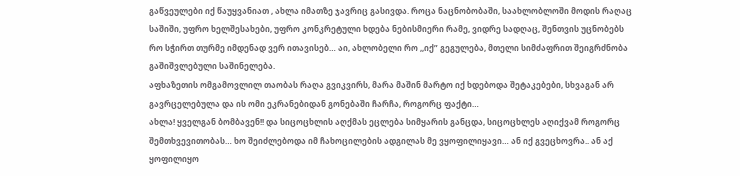გაწვეულები იქ წაუყვანიათ , ახლა იმათზე ჯავრიც გასივდა. როცა ნაცნობობაში, საახლობლოში მოდის რაღაც საშიში, უფრო ხელშესახები, უფრო კონკრეტული ხდება ნებისმიერი რამე, ვიდრე სადღაც, შენთვის უცნობებს რო სჭირთ თურმე იმდენად ვერ ითავისებ… აი, ახლობელი რო ,,იქ” გეგულება, მთელი სიმძაფრით შეიგრძნობა გაშიშვლებული საშინელება.
აფხაზეთის ომგამოვლილ თაობას რაღა გვიკვირს, მარა მაშინ მარტო იქ ხდებოდა შეტაკებები, სხვაგან არ გავრცელებულა და ის ომი ეკრანებიდან გონებაში ჩარჩა, როგორც ფაქტი…
ახლა! ყველგან ბომბავენ!! და სიცოცხლის აღქმას ეცლება სიმყარის განცდა, სიცოცხლეს აღიქვამ როგორც შემთხვევითობას… ხო შეიძლებოდა იმ ჩახოცილების ადგილას მე ვყოფილიყავი… ან იქ გვეცხოვრა.. ან აქ ყოფილიყო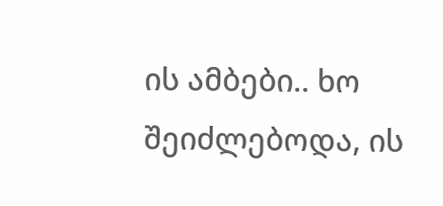ის ამბები.. ხო შეიძლებოდა, ის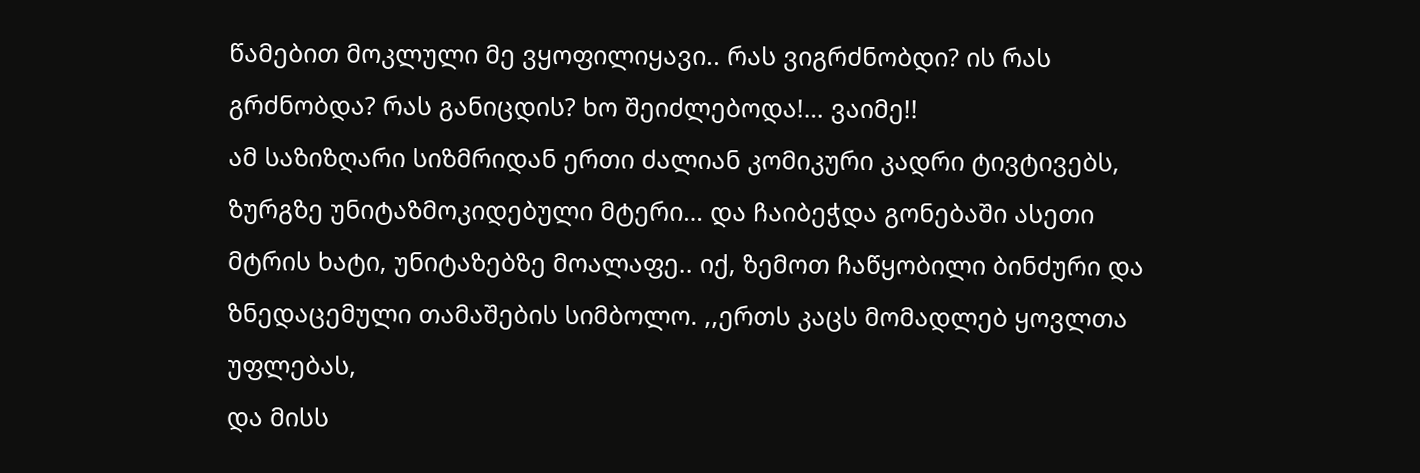წამებით მოკლული მე ვყოფილიყავი.. რას ვიგრძნობდი? ის რას გრძნობდა? რას განიცდის? ხო შეიძლებოდა!… ვაიმე!!
ამ საზიზღარი სიზმრიდან ერთი ძალიან კომიკური კადრი ტივტივებს, ზურგზე უნიტაზმოკიდებული მტერი… და ჩაიბეჭდა გონებაში ასეთი მტრის ხატი, უნიტაზებზე მოალაფე.. იქ, ზემოთ ჩაწყობილი ბინძური და ზნედაცემული თამაშების სიმბოლო. ,,ერთს კაცს მომადლებ ყოვლთა უფლებას,
და მისს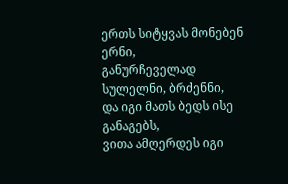ერთს სიტყვას მონებენ ერნი,
განურჩეველად სულელნი, ბრძენნი,
და იგი მათს ბედს ისე განაგებს,
ვითა ამღერდეს იგი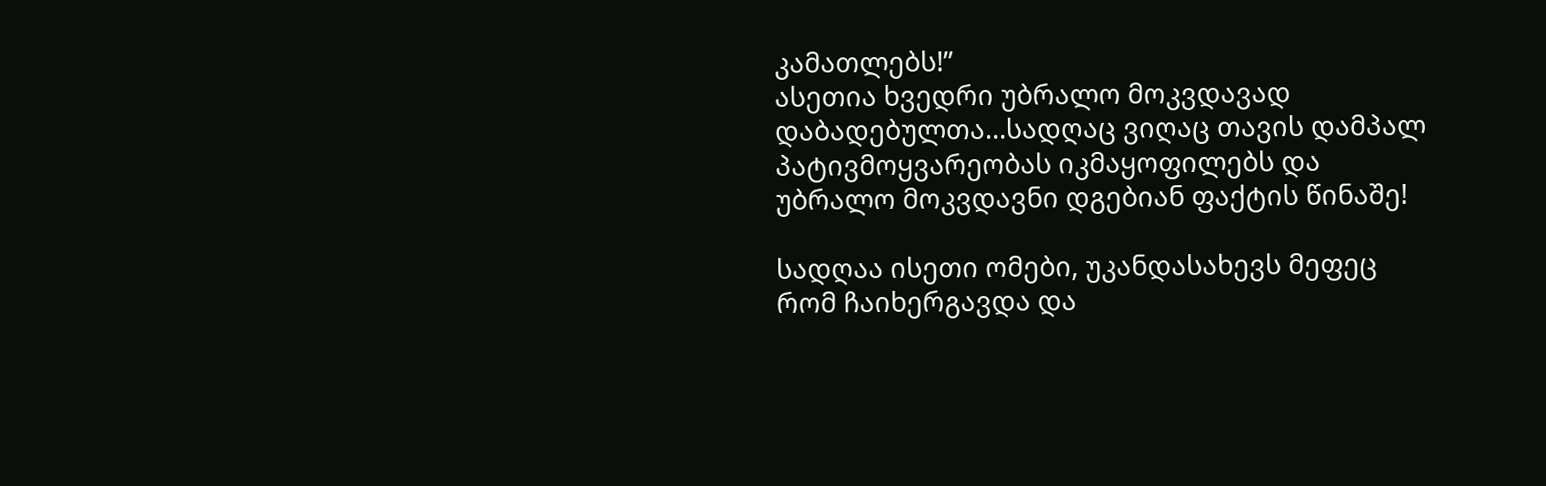კამათლებს!”
ასეთია ხვედრი უბრალო მოკვდავად დაბადებულთა…სადღაც ვიღაც თავის დამპალ პატივმოყვარეობას იკმაყოფილებს და უბრალო მოკვდავნი დგებიან ფაქტის წინაშე!

სადღაა ისეთი ომები, უკანდასახევს მეფეც რომ ჩაიხერგავდა და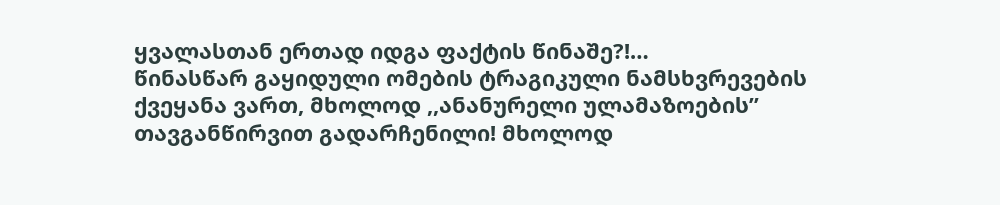ყვალასთან ერთად იდგა ფაქტის წინაშე?!…
წინასწარ გაყიდული ომების ტრაგიკული ნამსხვრევების ქვეყანა ვართ, მხოლოდ ,,ანანურელი ულამაზოების” თავგანწირვით გადარჩენილი! მხოლოდ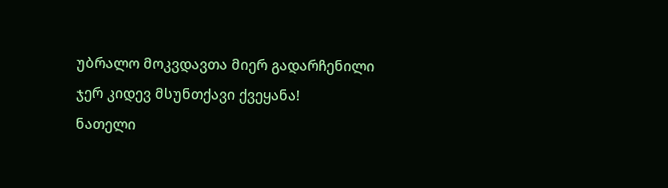უბრალო მოკვდავთა მიერ გადარჩენილი ჯერ კიდევ მსუნთქავი ქვეყანა!
ნათელი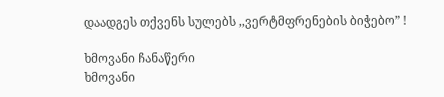დაადგეს თქვენს სულებს ,,ვერტმფრენების ბიჭებო” !

ხმოვანი ჩანაწერი
ხმოვანი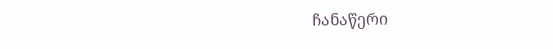ჩანაწერი